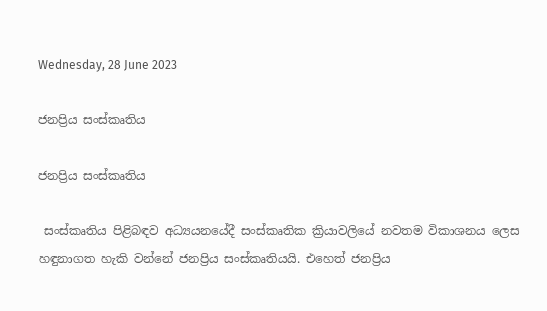Wednesday, 28 June 2023

ජනප්‍රිය සංස්කෘතිය

ජනප්‍රිය සංස්කෘතිය

 සංස්කෘතිය පිළිබඳව අධ්‍යයනයේදී සංස්කෘතික ක්‍රියාවලියේ නවතම විකාශනය ලෙස හඳුනාගත හැකි වන්නේ ජනප්‍රිය සංස්කෘතියයි. එහෙත් ජනප්‍රිය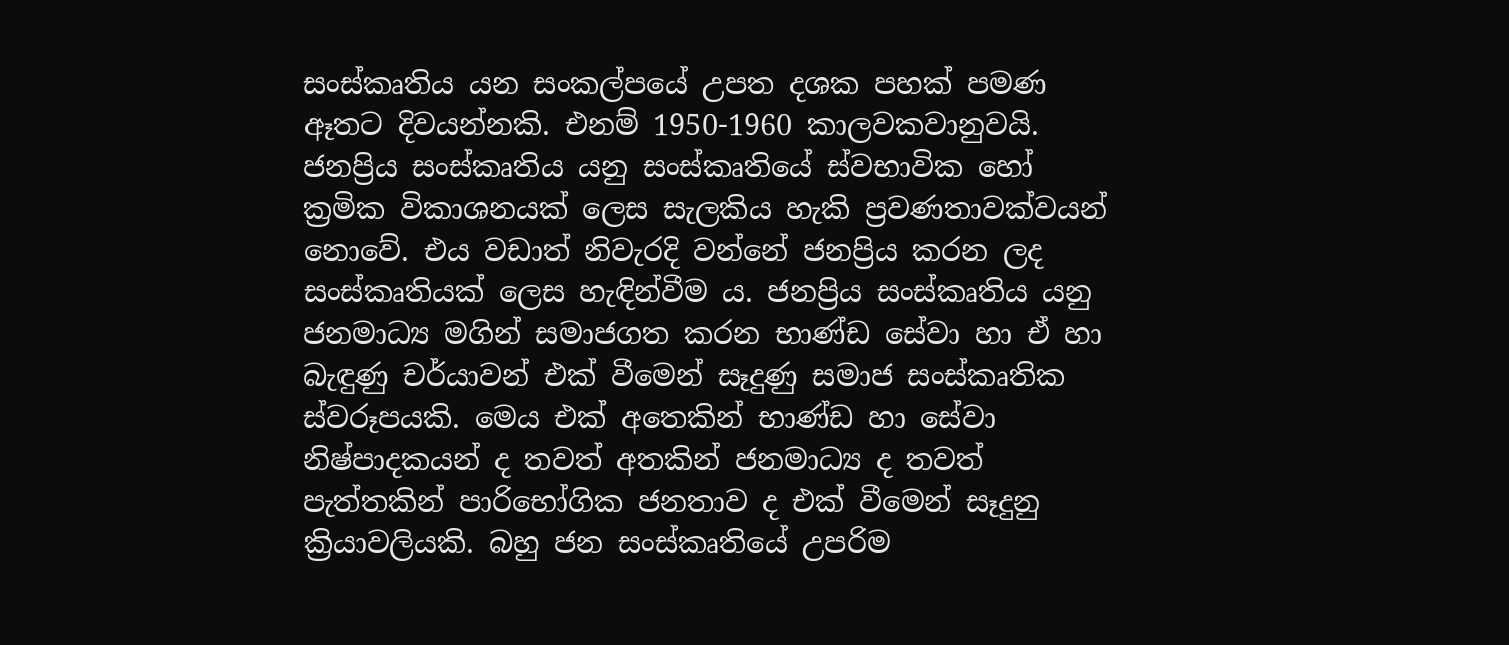සංස්කෘතිය යන සංකල්පයේ උපත දශක පහක් පමණ ඈතට දිවයන්නකි. එනම් 1950-1960 කාලවකවානුවයි. ජනප්‍රිය සංස්කෘතිය යනු සංස්කෘතියේ ස්වභාවික හෝ ක්‍රමික විකාශනයක් ලෙස සැලකිය හැකි ප්‍රවණතාවක්වයන් නොවේ. එය වඩාත් නිවැරදි වන්නේ ජනප්‍රිය කරන ලද සංස්කෘතියක් ලෙස හැඳින්වීම ය. ජනප්‍රිය සංස්කෘතිය යනු ජනමාධ්‍ය මගින් සමාජගත කරන භාණ්ඩ සේවා හා ඒ හා බැඳුණු චර්යාවන් එක් වීමෙන් සෑදුණු සමාජ සංස්කෘතික ස්වරූපයකි. මෙය එක් අතෙකින් භාණ්ඩ හා සේවා නිෂ්පාදකයන් ද තවත් අතකින් ජනමාධ්‍ය ද තවත් පැත්තකින් පාරිභෝගික ජනතාව ද එක් වීමෙන් සෑදුනු ක්‍රියාවලියකි. බහු ජන සංස්කෘතියේ උපරිම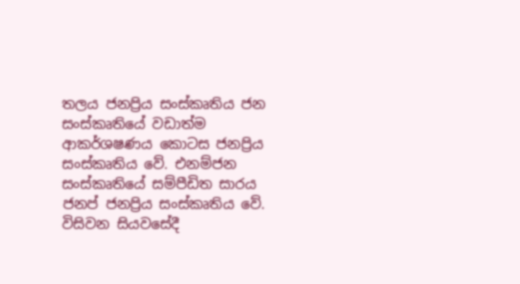තලය ජනප්‍රිය සංස්කෘතිය ජන සංස්කෘතියේ වඩාත්ම ආකර්ශෂණය කොටස ජනප්‍රිය සංස්කෘතිය වේ. එනම්ජන සංස්කෘතියේ සම්පීඩිත සාරය ජනප් ජනප්‍රිය සංස්කෘතිය වේ. විසිවන සියවසේදී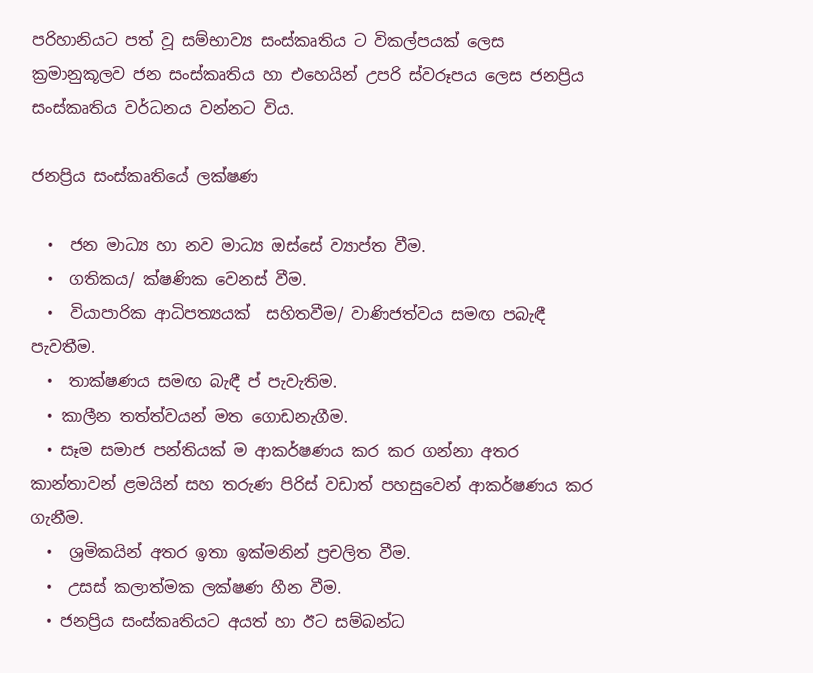පරිහානියට පත් වූ සම්භාව්‍ය සංස්කෘතිය ට විකල්පයක් ලෙස ක්‍රමානුකූලව ජන සංස්කෘතිය හා එහෙයින් උපරි ස්වරූපය ලෙස ජනප්‍රිය සංස්කෘතිය වර්ධනය වන්නට විය.

ජනප්‍රිය සංස්කෘතියේ ලක්ෂණ

  •  ජන මාධ්‍ය හා නව මාධ්‍ය ඔස්සේ ව්‍යාප්ත වීම.
  •  ගතිකය/ ක්ෂණික වෙනස් වීම.
  •  වියාපාරික ආධිපත්‍යයක්  සහිතවීම/ වාණිජත්වය සමඟ පබැඳී පැවතීම.
  •  තාක්ෂණය සමඟ බැඳී ප් පැවැතිම.
  • කාලීන තත්ත්වයන් මත ගොඩනැගීම.
  • සෑම සමාජ පන්තියක් ම ආකර්ෂණය කර කර ගන්නා අතර කාන්තාවන් ළමයින් සහ තරුණ පිරිස් වඩාත් පහසුවෙන් ආකර්ෂණය කර ගැනීම.
  •  ශ්‍රමිකයින් අතර ඉතා ඉක්මනින් ප්‍රචලිත වීම.
  •  උසස් කලාත්මක ලක්ෂණ හීන වීම.
  • ජනප්‍රිය සංස්කෘතියට අයත් හා ඊට සම්බන්ධ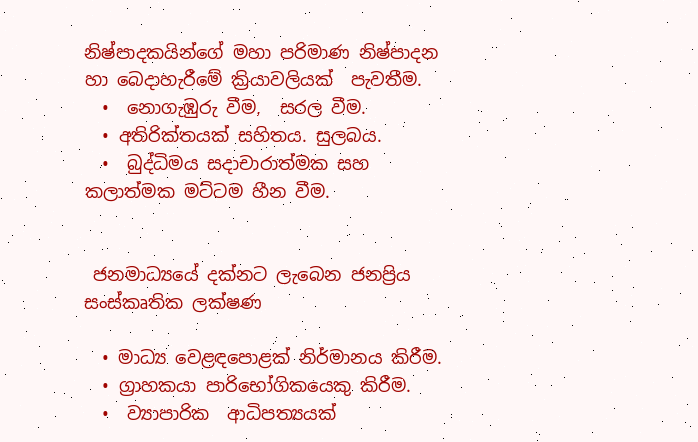නිෂ්පාදකයින්ගේ මහා පරිමාණ නිෂ්පාදන හා බෙදාහැරීමේ ක්‍රියාවලියක්  පැවතීම.
  •  නොගැඹුරු වීම,  සරල වීම.
  • අතිරික්තයක් සහිතය. සුලබය.
  •  බුද්ධිමය සදාචාරාත්මක සහ කලාත්මක මට්ටම හීන වීම.


 ජනමාධ්‍යයේ දක්නට ලැබෙන ජනප්‍රිය සංස්කෘතික ලක්ෂණ

  • මාධ්‍ය වෙළඳපොළක් නිර්මානය කිරීම.
  • ග්‍රාහකයා පාරිභෝගිකයෙකු කිරීම.
  •  ව්‍යාපාරික  ආධිපත්‍යයක්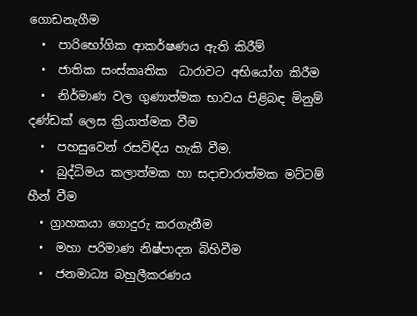ගොඩනැගීම
  •  පාරිභෝගික ආකර්ෂණය ඇති කිරීම්
  •  ජාතික සංස්කෘතික  ධාරාවට අභියෝග කිරීම
  •  නිර්මාණ වල ගුණාත්මක භාවය පිළිබඳ මිනුම් දණ්ඩක් ලෙස ක්‍රියාත්මක වීම
  •  පහසුවෙන් රසවිඳිය හැකි වීම.
  •  බුද්ධිමය කලාත්මක හා සදාචාරාත්මක මට්ටම් හීන් වීම
  • ග්‍රාහකයා ගොදුරු කරගැනීම
  •  මහා පරිමාණ නිෂ්පාදන බිහිවීම
  •  ජනමාධ්‍ය බහුලීකරණය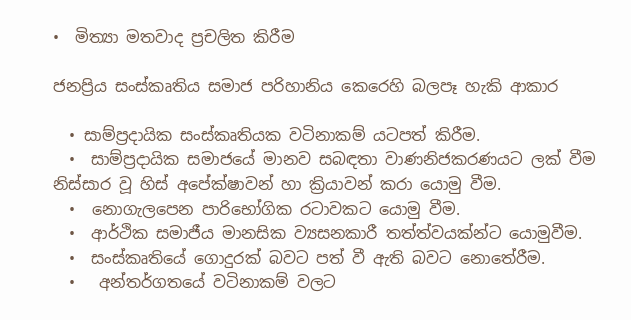•  මිත්‍යා මතවාද ප්‍රචලිත කිරීම

ජනප්‍රිය සංස්කෘතිය සමාජ පරිහානිය කෙරෙහි බලපෑ හැකි ආකාර

  • සාම්ප්‍රදායික සංස්කෘතියක වටිනාකම් යටපත් කිරීම.
  •  සාම්ප්‍රදායික සමාජයේ මානව සබඳතා වාණනිජකරණයට ලක් වීම නිස්සාර වූ හිස් අපේක්ෂාවන් හා ක්‍රියාවන් කරා යොමු වීම.
  •  නොගැලපෙන පාරිභෝගික රටාවකට යොමු වීම.
  •  ආර්ථික සමාජීය මානසික ව්‍යසනකාරී තත්ත්වයක්න්ට යොමුවීම.
  •  සංස්කෘතියේ ගොදුරක් බවට පත් වී ඇති බවට නොතේරීම.
  •   අන්තර්ගතයේ වටිනාකම් වලට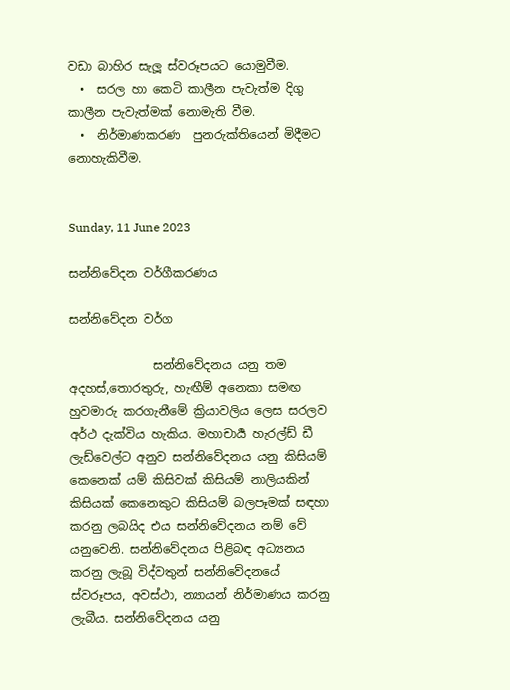වඩා බාහිර සැලූ ස්වරූපයට යොමුවීම.
  •  සරල හා කෙටි කාලීන පැවැත්ම දිගු කාලීන පැවැත්මක් නොමැති වීම.
  •  නිර්මාණකරණ  පුනරුක්තියෙන් මිදීමට නොහැකිවීම.


Sunday, 11 June 2023

සන්නිවේදන වර්ගීකරණය

සන්නිවේදන වර්ග

              සන්නිවේදනය යනු තම අදහස්,තොරතුරු, හැඟීම් අනෙකා සමඟ හුවමාරු කරගැනීමේ ක්‍රියාවලිය ලෙස සරලව අර්ථ දැක්විය හැකිය. මහාචාර්‍ය හැරල්ඩ් ඩී ලැඩ්වෙල්ට අනුව සන්නිවේදනය යනු කිසියම් කෙනෙක් යම් කිසිවක් කිසියම් නාලියකින් කිසියක් කෙනෙකුට කිසියම් බලපෑමක් සඳහා කරනු ලබයිද එය සන්නිවේදනය නම් වේ යනුවෙනි. සන්නිවේදනය පිළිබඳ අධ්‍යනය කරනු ලැබූ විද්වතුන් සන්නිවේදනයේ ස්වරූපය, අවස්ථා, න්‍යායන් නිර්මාණය කරනු ලැබීය. සන්නිවේදනය යනු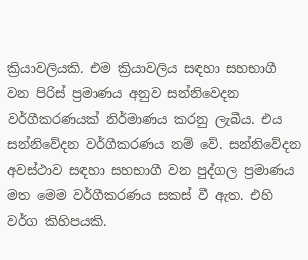ක්‍රියාවලියකි. එම ක්‍රියාවලිය සඳහා සහභාගී වන පිරිස් ප්‍රමාණය අනුව සන්නිවෙදන වර්ගීකරණයක් නිර්මාණය කරනු ලැබීය. එය සන්නිවේදන වර්ගීකරණය නම් වේ. සන්නිවේදන අවස්ථාව සඳහා සහභාගී වන පුද්ගල ප්‍රමාණය මත මෙම වර්ගීකරණය සකස් වී ඇත. එහි වර්ග කිහිපයකි.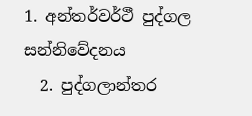1. අන්තර්වර්ථී පුද්ගල සන්නිවේදනය
  2. පුද්ගලාන්තර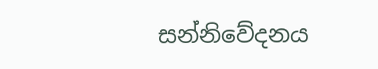සන්නිවේදනය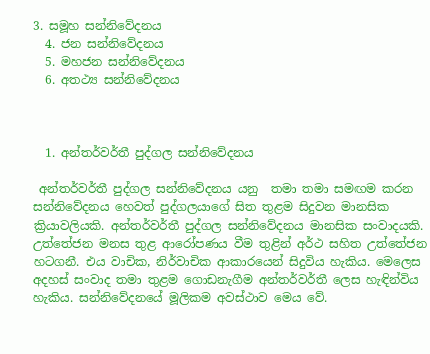3. සමූහ සන්නිවේදනය
  4. ජන සන්නිවේදනය
  5. මහජන සන්නිවේදනය
  6. අතථ්‍ය සන්නිවේදනය



  1. අන්තර්වර්තී පුද්ගල සන්නිවේදනය

 අන්තර්වර්තී පුද්ගල සන්නිවේදනය යනු  තමා තමා සමඟම කරන සන්නිවේදනය හෙවත් පුද්ගලයාගේ සිත තුළම සිදුවන මානසික ක්‍රියාවලියකි. අන්තර්වර්තී පුද්ගල සන්නිවේදනය මානසික සංවාදයකි. උත්තේජන මනස තුළ ආරෝපණය වීම තුළින් අර්ථ සහිත උත්තේජන හටගනී. එය වාචික, නිර්වාචික ආකාරයෙන් සිදුවිය හැකිය. මෙලෙස අදහස් සංවාද තමා තුළම ගොඩනැගීම අන්තර්වර්තී ලෙස හැඳින්විය හැකිය. සන්නිවේදනයේ මූලිකම අවස්ථාව මෙය වේ.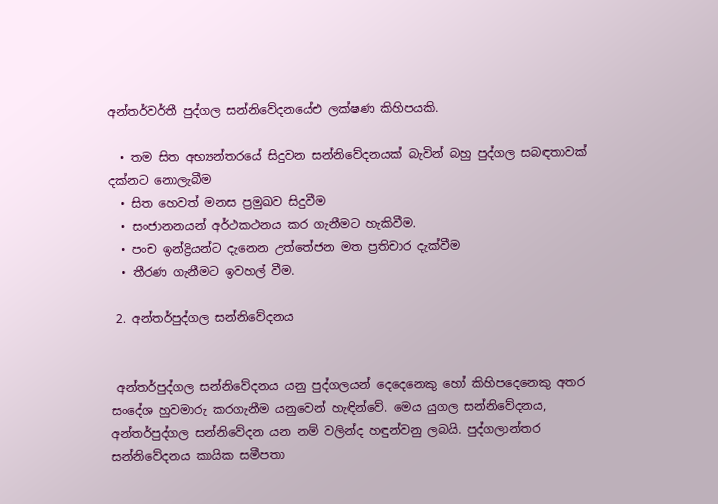අන්තර්වර්තී පුද්ගල සන්නිවේදනයේඑ ලක්ෂණ කිහිපයකි.

  • තම සිත අභ්‍යන්තරයේ සිදුවන සන්නිවේදනයක් බැවින් බහු පුද්ගල සබඳතාවක් දක්නට නොලැබීම
  • සිත හෙවත් මනස ප්‍රමුඛව සිදුවීම
  • සංජානනයන් අර්ථකථනය කර ගැනීමට හැකිවීම.
  • පංච ඉන්ද්‍රියන්ට දැනෙන උත්තේජන මත ප්‍රතිචාර දැක්වීම
  • තීරණ ගැනීමට ඉවහල් වීම.

 2. අන්තර්පුද්ගල සන්නිවේදනය


 අන්තර්පුද්ගල සන්නිවේදනය යනු පුද්ගලයන් දෙදෙනෙකු හෝ කිහිපදෙනෙකු අතර සංදේශ හුවමාරු කරගැනීම යනුවෙන් හැඳින්වේ. මෙය යුගල සන්නිවේදනය, අන්තර්පුද්ගල සන්නිවේදන යන නම් වලින්ද හඳුන්වනු ලබයි. පුද්ගලාන්තර සන්නිවේදනය කායික සමීපතා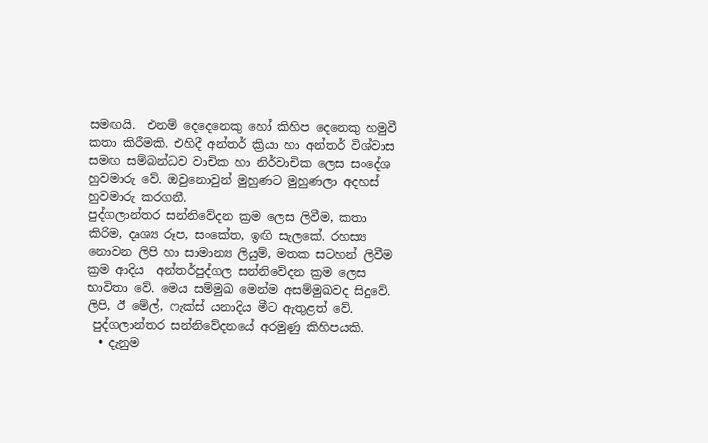සමඟයි.  එනම් දෙදෙනෙකු හෝ කිහිප දෙනෙකු හමුවී කතා කිරීමකි. එහිදී අන්තර් ක්‍රියා හා අන්තර් විශ්වාස සමඟ සම්බන්ධව වාචික හා නිර්වාචික ලෙස සංදේශ හුවමාරු වේ. ඔවුනොවුන් මුහුණට මුහුණලා අදහස් හුවමාරු කරගනී.
පුද්ගලාන්තර සන්නිවේදන ක්‍රම ලෙස ලිවීම, කතා කිරිම, දෘශ්‍ය රූප, සංකේත, ඉඟි සැලකේ. රහස්‍ය නොවන ලිපි හා සාමාන්‍ය ලියුම්, මතක සටහන් ලිවීම ක්‍රම ආදිය  අන්තර්පුද්ගල සන්නිවේදන ක්‍රම ලෙස භාවිතා වේ. මෙය සම්මුඛ මෙන්ම අසම්මුඛවද සිදුවේ. ලිපි, ඊ මේල්, ෆැක්ස් යනාදිය මීට ඇතුළත් වේ.
 පුද්ගලාන්තර සන්නිවේදනයේ අරමුණු කිහිපයකි.
  • දැනුම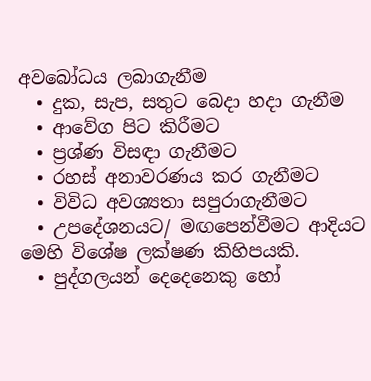අවබෝධය ලබාගැනීම
  • දුක, සැප, සතුට බෙදා හදා ගැනීම
  • ආවේග පිට කිරීමට
  • ප්‍රශ්ණ විසඳා ගැනීමට
  • රහස් අනාවරණය කර ගැනීමට
  • විවිධ අවශ්‍යතා සපුරාගැනීමට
  • උපදේශනයට/ මඟපෙන්වීමට ආදියට
මෙහි විශේෂ ලක්ෂණ කිහිපයකි.
  • පුද්ගලයන් දෙදෙනෙකු හෝ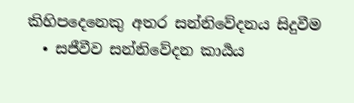කිහිපදෙනෙකු අතර සන්නිවේදනය සිදුවීම
  • සජීවීව සන්නිවේදන කාර්‍යය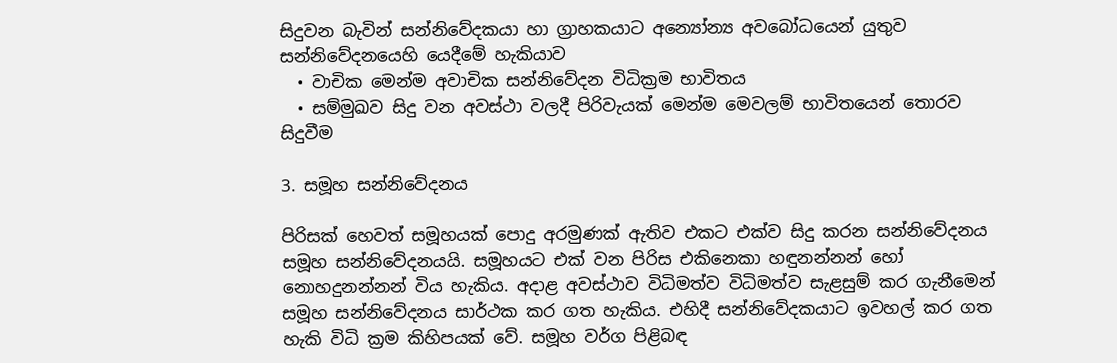සිදුවන බැවින් සන්නිවේදකයා හා ග්‍රාහකයාට අන්‍යෝන්‍ය අවබෝධයෙන් යුතුව සන්නිවේදනයෙහි යෙදීමේ හැකියාව
  • වාචික මෙන්ම අවාචික සන්නිවේදන විධික්‍රම භාවිතය
  • සම්මුඛව සිදු වන අවස්ථා වලදී පිරිවැයක් මෙන්ම මෙවලම් භාවිතයෙන් තොරව සිදුවීම

3. සමූහ සන්නිවේදනය

පිරිසක් හෙවත් සමූහයක් පොදු අරමුණක් ඇතිව එකට එක්ව සිදු කරන සන්නිවේදනය සමූහ සන්නිවේදනයයි. සමූහයට එක් වන පිරිස එකිනෙකා හඳුනන්නන් හෝ නොහදුනන්නන් විය හැකිය. අදාළ අවස්ථාව විධිමත්ව විධිමත්ව සැළසුම් කර ගැනීමෙන් සමූහ සන්නිවේදනය සාර්ථක කර ගත හැකිය. එහිදී සන්නිවේදකයාට ඉවහල් කර ගත හැකි විධි ක්‍රම කිහිපයක් වේ. සමූහ වර්ග පිළිබඳ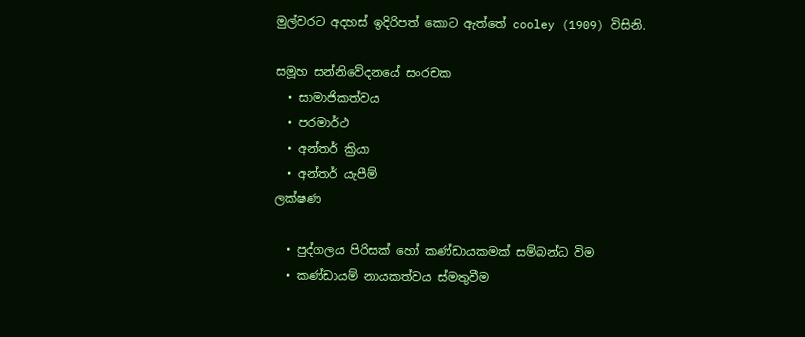මුල්වරට අදහස් ඉදිරිපත් කොට ඇත්තේ cooley (1909) විසිනි.

සමූහ සන්නිවේදනයේ සංරචක
  • සාමාජිකත්වය
  • පරමාර්ථ
  • අන්තර් ක්‍රියා
  • අන්තර් යැපීම්
ලක්ෂණ

  • පුද්ගලය පිරිසක් හෝ කණ්ඩායකමක් සම්බන්ධ විම
  • කණ්ඩායම් නායකත්වය ස්මතුවීම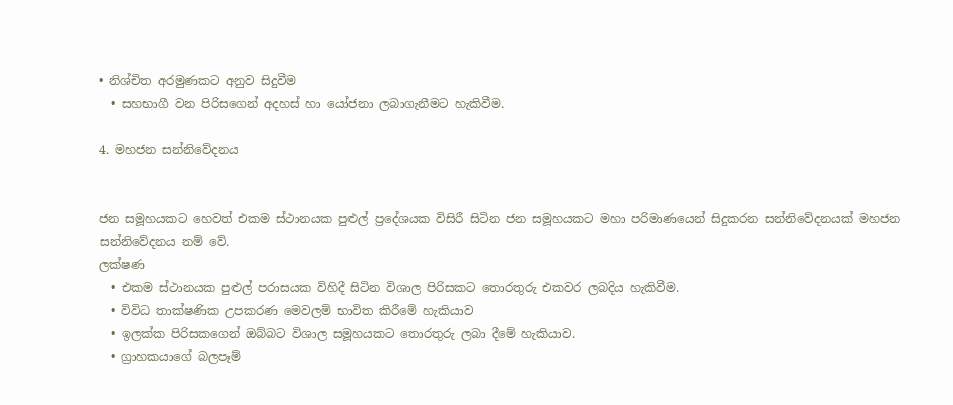• නිශ්චිත අරමුණකට අනුව සිදුවීම
  • සහභාගී වන පිරිසගෙන් අදහස් හා යෝජනා ලබාගැනීමට හැකිවීම.

4. මහජන සන්නිවේදනය


ජන සමූහයකට හෙවත් එකම ස්ථානයක පුළුල් ප්‍රදේශයක විසිරී සිටින ජන සමූහයකට මහා පරිමාණයෙන් සිදුකරන සන්නිවේදනයක් මහජන සන්නිවේදනය නම් වේ.
ලක්ෂණ
  • එකම ස්ථානයක පුළුල් පරාසයක විහිදී සිටින විශාල පිරිසකට තොරතුරු එකවර ලබදිය හැකිවීම.
  • විවිධ තාක්ෂණික උපකරණ මෙවලම් භාවිත කිරීමේ හැකියාව
  • ඉලක්ක පිරිසකගෙන් ඔබ්බට විශාල සමූහයකට තොරතුරු ලබා දීමේ හැකියාව.
  • ග්‍රාහකයාගේ බලපෑම්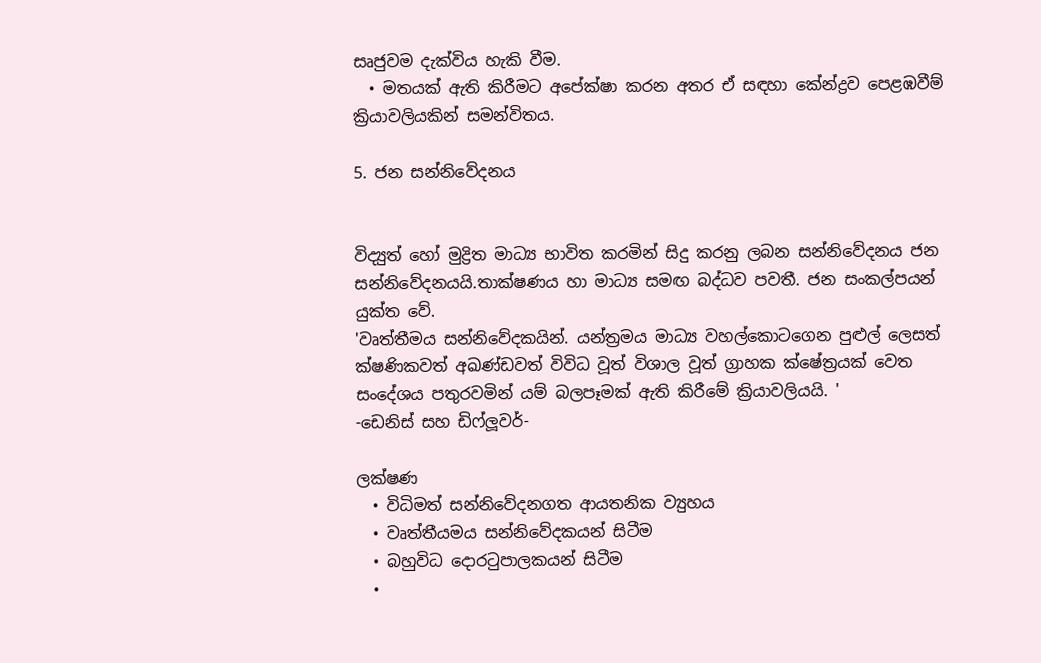සෘජුවම දැක්විය හැකි වීම.
  • මතයක් ඇති කිරීමට අපේක්ෂා කරන අතර ඒ සඳහා කේන්ද්‍රව පෙළඹවීම් ක්‍රියාවලියකින් සමන්විතය.

5. ජන සන්නිවේදනය


විද්‍යුත් හෝ මුද්‍රිත මාධ්‍ය භාවිත කරමින් සිදු කරනු ලබන සන්නිවේදනය ජන සන්නිවේදනයයි.තාක්ෂණය හා මාධ්‍ය සමඟ බද්ධව පවතී. ජන සංකල්පයන් යුක්ත වේ.
'වෘත්තීමය සන්නිවේදකයින්. යන්ත්‍රමය මාධ්‍ය වහල්කොටගෙන පුළුල් ලෙසත් ක්ෂණිකවත් අඛණ්ඩවත් විවිධ වූත් විශාල වූත් ග්‍රාහක ක්ෂේත්‍රයක් වෙත සංදේශය පතුරවමින් යම් බලපෑමක් ඇති කිරීමේ ක්‍රියාවලියයි. '
-ඩෙනිස් සහ ඩිෆ්ලූවර්-

ලක්ෂණ
  • විධිමත් සන්නිවේදනගත ආයතනික ව්‍යුහය
  • වෘත්තීයමය සන්නිවේදකයන් සිටීම
  • බහුවිධ දොරටුපාලකයන් සිටීම
  •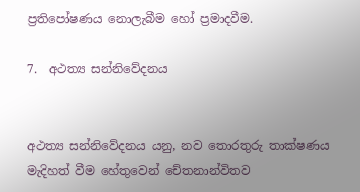ප්‍රතිපෝෂණය නොලැබීම හෝ ප්‍රමාදවීම.

7.  අථත්‍ය සන්නිවේදනය


අථත්‍ය සන්නිවේදනය යනු, නව තොරතුරු තාක්ෂණය මැදිහත් වීම හේතුවෙන් චේතනාන්විතව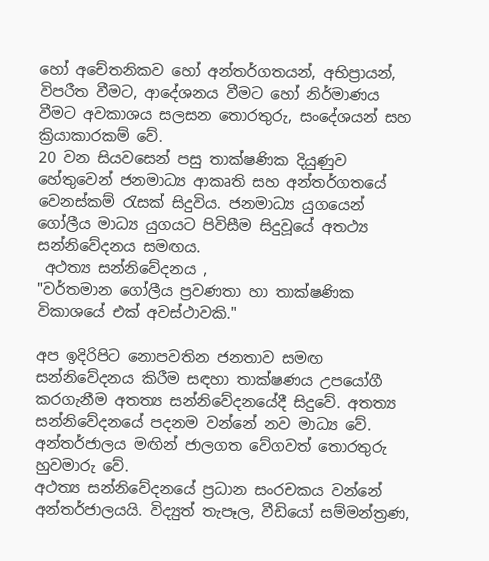හෝ අචේතනිකව හෝ අන්තර්ගතයන්, අභිප්‍රායන්, විපරීත වීමට, ආදේශනය වීමට හෝ නිර්මාණය වීමට අවකාශය සලසන තොරතුරු, සංදේශයන් සහ ක්‍රියාකාරකම්‍ වේ.
20 වන සියවසෙන් පසු තාක්ෂණික දියුණුව හේතුවෙන් ජනමාධ්‍ය ආකෘති සහ අන්තර්ගත‍යේ වෙනස්කම් රැසක් සිදුවිය. ජනමාධ්‍ය යුගයෙන් ගෝලීය මාධ්‍ය යුගයට පිවිසීම සිදුවූයේ අතථ්‍ය සන්නිවේදනය සමඟය.
 අථත්‍ය සන්නිවේදනය ,
"වර්තමාන ගෝලීය ප්‍රවණතා හා තාක්ෂණික විකාශයේ එක් අවස්ථාවකි."

අප ඉදිරිපිට නොපවතින ජනතාව සමඟ සන්නිවේදනය කිරීම සඳහා තාක්ෂණය උපයෝගී කරගැනීම අතත්‍ය සන්නිවේදනයේදී සිදුවේ. අතත්‍ය සන්නිවේදනයේ පදනම වන්නේ නව මාධ්‍ය වේ. අන්තර්ජාලය මඟින් ජාලගත වේගවත් තොරතුරු හුවමාරු වේ.
අථත්‍ය සන්නිවේදනයේ ප්‍රධාන සංරචකය වන්නේ අන්තර්ජාලයයි. විද්‍යුත් තැපෑල, වීඩියෝ සම්මන්ත්‍රණ,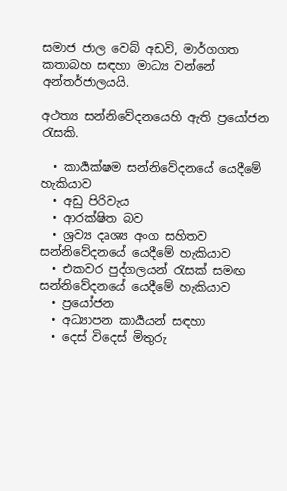සමාජ ජාල වෙබ් අඩවි, මාර්ගගත කතාබහ සඳහා මාධ්‍ය වන්නේ අන්තර්ජාලයයි.

අථත්‍ය සන්නිවේදනයෙහි ඇති ප්‍රයෝජන රැසකි.

  • කාර්‍යක්ෂම සන්නිවේදනයේ යෙදීමේ හැකියාව
  • අඩු පිරිවැය
  • ආරක්ෂිත බව
  • ශ්‍රව්‍ය දෘශ්‍ය අංග සහිතව සන්නිවේදනයේ යෙදීමේ හැකියාව
  • එකවර පුද්ගලයන් රැසක් සමඟ සන්නිවේදනයේ යෙදීමේ හැකියාව
  • ප්‍රයෝජන
  • අධ්‍යාපන කාර්‍යයන් සඳහා
  • දෙස් විදෙස් මිතුරු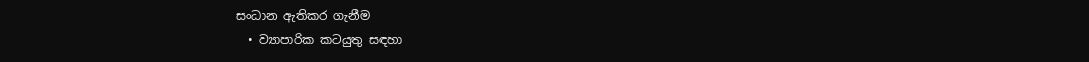සංධාන ඇතිකර ගැනීම
  • ව්‍යාපාරික කටයුතු සඳහා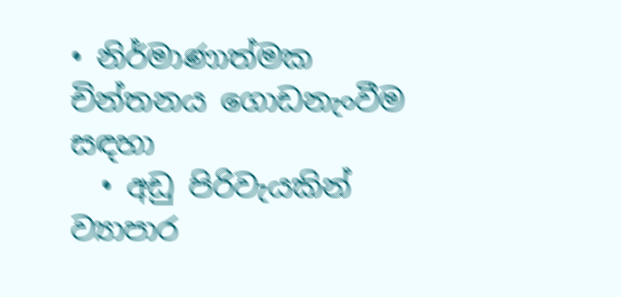• නිර්මාණාත්මක චින්තනය ගොඩනැංවීම සඳහා
  • අඩු පිරිවැයකින් ව්‍යාපාර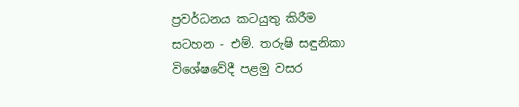ප්‍රවර්ධනය කටයුතු කිරීම
සටහන - එම්. තරුෂි සඳුනිකා
විශේෂවේදී පළමු වසර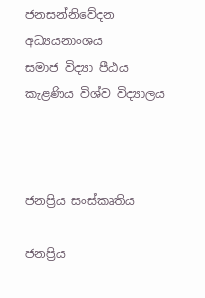ජනසන්නිවේදන අධ්‍යයනාංශය
සමාජ විද්‍යා පීඨය
කැළණිය විශ්ව විද්‍යාලය



ජනප්‍රිය සංස්කෘතිය

ජනප්‍රිය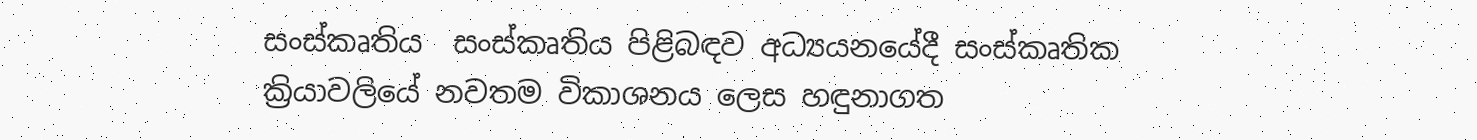සංස්කෘතිය  සංස්කෘතිය පිළිබඳව අධ්‍යයනයේදී සංස්කෘතික ක්‍රියාවලියේ නවතම විකාශනය ලෙස හඳුනාගත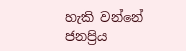හැකි වන්නේ ජනප්‍රිය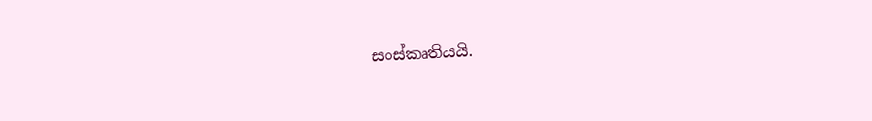සංස්කෘතියයි.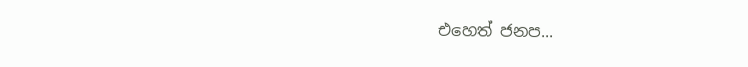එහෙත් ජනප...